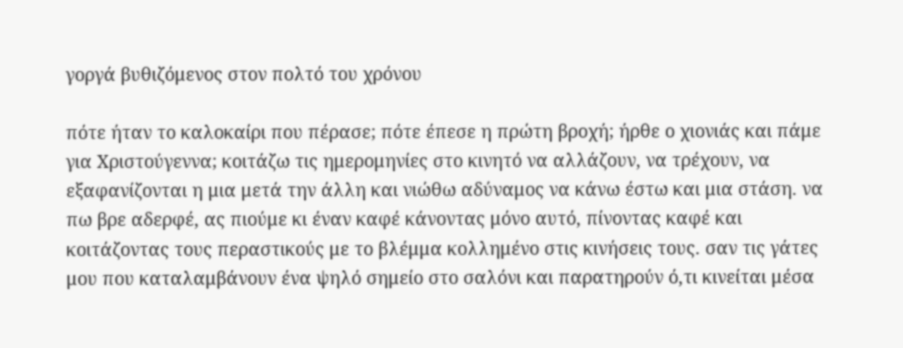γοργά βυθιζόμενος στον πολτό του χρόνου

πότε ήταν το καλοκαίρι που πέρασε; πότε έπεσε η πρώτη βροχή; ήρθε ο χιονιάς και πάμε για Χριστούγεννα; κοιτάζω τις ημερομηνίες στο κινητό να αλλάζουν, να τρέχουν, να εξαφανίζονται η μια μετά την άλλη και νιώθω αδύναμος να κάνω έστω και μια στάση. να πω βρε αδερφέ, ας πιούμε κι έναν καφέ κάνοντας μόνο αυτό, πίνοντας καφέ και κοιτάζοντας τους περαστικούς με το βλέμμα κολλημένο στις κινήσεις τους. σαν τις γάτες μου που καταλαμβάνουν ένα ψηλό σημείο στο σαλόνι και παρατηρούν ό,τι κινείται μέσα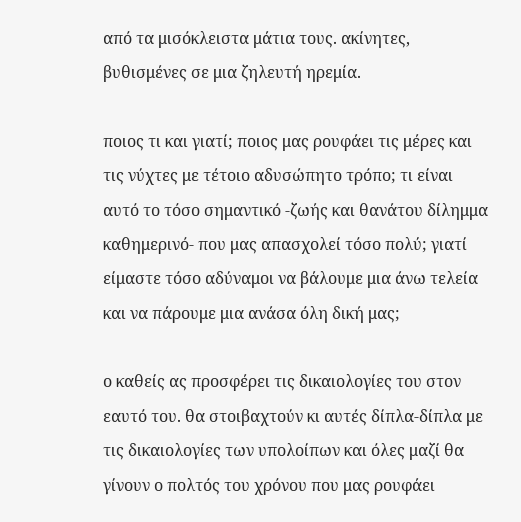από τα μισόκλειστα μάτια τους. ακίνητες, βυθισμένες σε μια ζηλευτή ηρεμία.

ποιος τι και γιατί; ποιος μας ρουφάει τις μέρες και τις νύχτες με τέτοιο αδυσώπητο τρόπο; τι είναι αυτό το τόσο σημαντικό -ζωής και θανάτου δίλημμα καθημερινό- που μας απασχολεί τόσο πολύ; γιατί είμαστε τόσο αδύναμοι να βάλουμε μια άνω τελεία και να πάρουμε μια ανάσα όλη δική μας;

ο καθείς ας προσφέρει τις δικαιολογίες του στον εαυτό του. θα στοιβαχτούν κι αυτές δίπλα-δίπλα με τις δικαιολογίες των υπολοίπων και όλες μαζί θα γίνουν ο πολτός του χρόνου που μας ρουφάει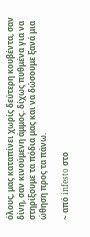όλους, μας καταπίνει χωρίς δεύτερη κουβέντα, σαν δίνη, σαν κινούμενη άμμος. δίχως πυθμένα για να στηρίξουμε τα πόδια μας και να δώσουμε ξανά μια ώθηση προς τα πάνω.

~ από infesto στο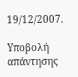19/12/2007.

Υποβολή απάντησης